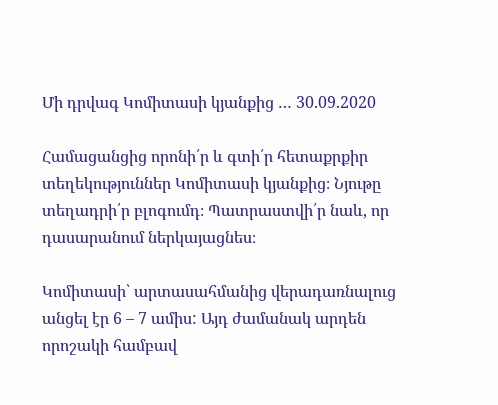Մի դրվագ Կոմիտասի կյանքից … 30.09.2020

Համացանցից որոնի՛ր և գտի՛ր հետաքրքիր տեղեկություններ Կոմիտասի կյանքից։ Նյութը տեղադրի՛ր բլոգումդ։ Պատրաստվի՛ր նաև, որ դասարանում ներկայացնես։

Կոմիտասի՝ արտասահմանից վերադառնալուց անցել էր 6 – 7 ամիս: Այդ ժամանակ արդեն որոշակի համբավ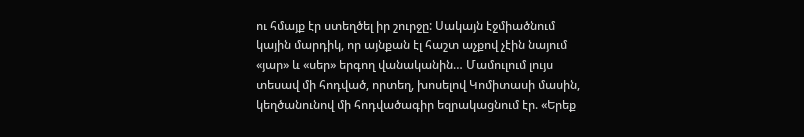ու հմայք էր ստեղծել իր շուրջը: Սակայն էջմիածնում կային մարդիկ, որ այնքան էլ հաշտ աչքով չէին նայում «յար» և «սեր» երգող վանականին… Մամուլում լույս տեսավ մի հոդված, որտեղ, խոսելով Կոմիտասի մասին, կեղծանունով մի հոդվածագիր եզրակացնում էր. «Երեք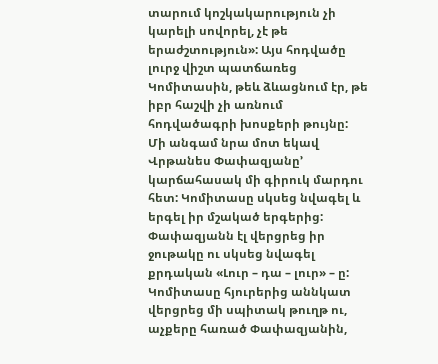տարում կոշկակարություն չի կարելի սովորել, չէ թե երաժշտություն»: Այս հոդվածը լուրջ վիշտ պատճառեց Կոմիտասին, թեև ձևացնում էր, թե իբր հաշվի չի առնում հոդվածագրի խոսքերի թույնը:
Մի անգամ նրա մոտ եկավ Վրթանես Փափազյանը’ կարճահասակ մի գիրուկ մարդու հետ: Կոմիտասը սկսեց նվագել և երգել իր մշակած երգերից: Փափազյանն էլ վերցրեց իր ջութակը ու սկսեց նվագել քրդական «Լուր – դա – լուր» – ը: Կոմիտասը հյուրերից աննկատ վերցրեց մի սպիտակ թուղթ ու, աչքերը հառած Փափազյանին,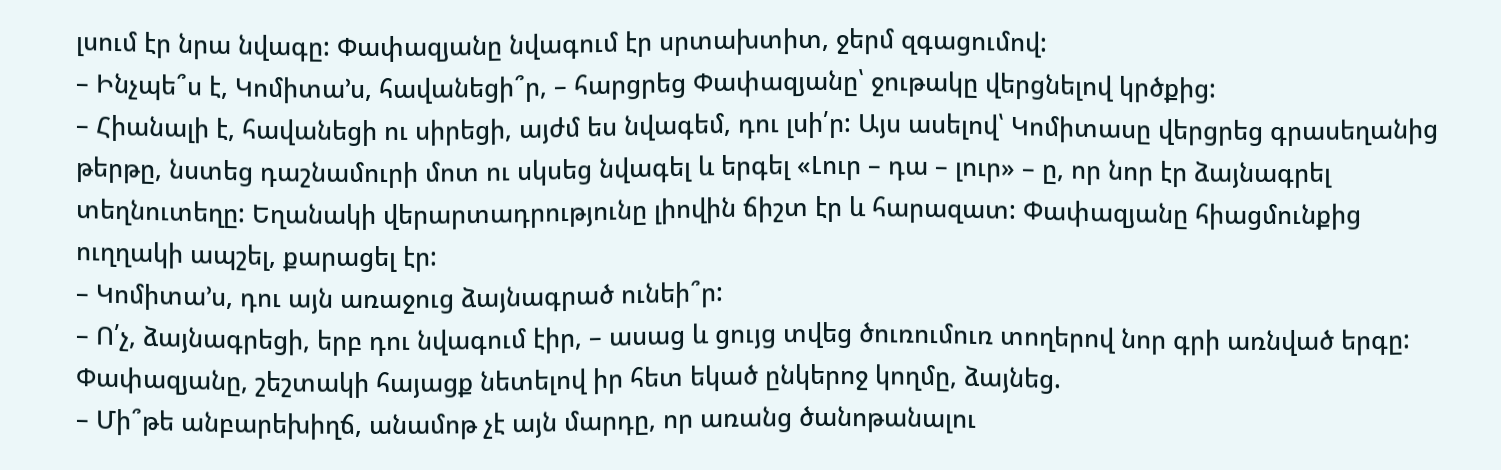լսում էր նրա նվագը: Փափազյանը նվագում էր սրտախտիտ, ջերմ զգացումով:
– Ինչպե՞ս է, Կոմիտա՚ս, հավանեցի՞ր, – հարցրեց Փափազյանը՝ ջութակը վերցնելով կրծքից:
– Հիանալի է, հավանեցի ու սիրեցի, այժմ ես նվագեմ, դու լսի՛ր: Այս ասելով՝ Կոմիտասը վերցրեց գրասեղանից թերթը, նստեց դաշնամուրի մոտ ու սկսեց նվագել և երգել «Լուր – դա – լուր» – ը, որ նոր էր ձայնագրել տեղնուտեղը: Եղանակի վերարտադրությունը լիովին ճիշտ էր և հարազատ: Փափազյանը հիացմունքից ուղղակի ապշել, քարացել էր:
– Կոմիտա՚ս, դու այն առաջուց ձայնագրած ունեի՞ր:
– Ո՛չ, ձայնագրեցի, երբ դու նվագում էիր, – ասաց և ցույց տվեց ծուռումուռ տողերով նոր գրի առնված երգը:
Փափազյանը, շեշտակի հայացք նետելով իր հետ եկած ընկերոջ կողմը, ձայնեց.
– Մի՞թե անբարեխիղճ, անամոթ չէ այն մարդը, որ առանց ծանոթանալու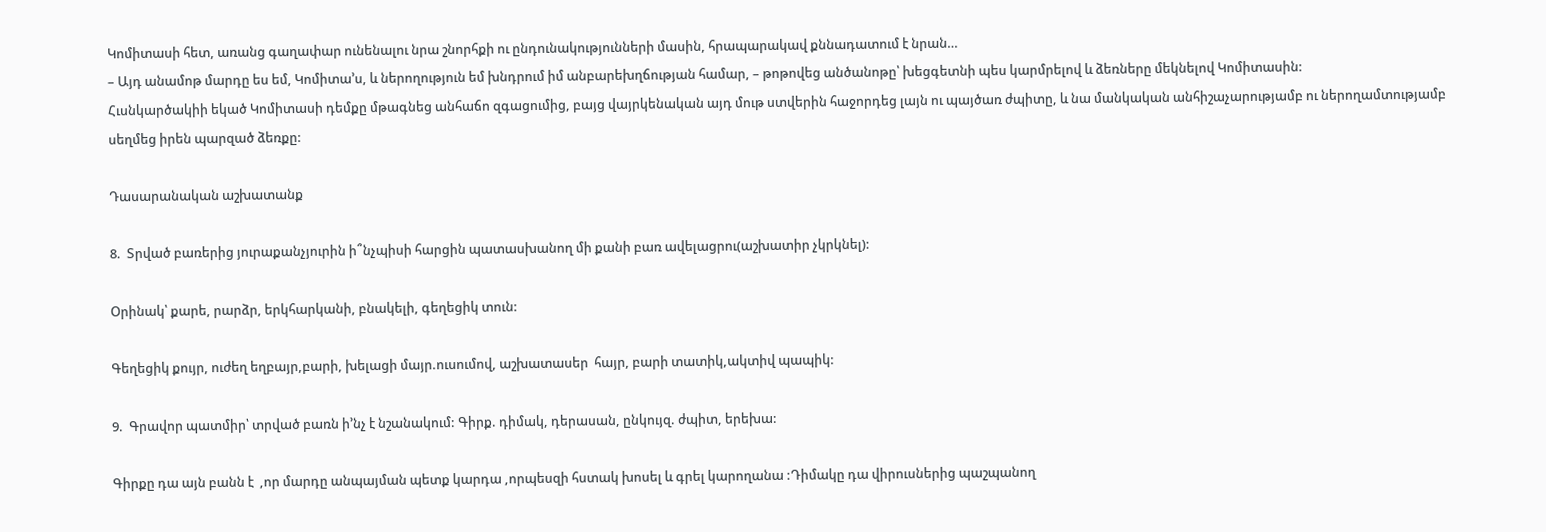Կոմիտասի հետ, առանց գաղափար ունենալու նրա շնորհքի ու ընդունակությունների մասին, հրապարակավ քննադատում է նրան…
– Այդ անամոթ մարդը ես եմ, Կոմիտա՚ս, և ներողություն եմ խնդրում իմ անբարեխղճության համար, – թոթովեց անծանոթը՝ խեցգետնի պես կարմրելով և ձեռները մեկնելով Կոմիտասին:
Հւսնկարծակիի եկած Կոմիտասի դեմքը մթագնեց անհաճո զգացումից, բայց վայրկենական այդ մութ ստվերին հաջորդեց լայն ու պայծառ ժպիտը, և նա մանկական անհիշաչարությամբ ու ներողամտությամբ սեղմեց իրեն պարզած ձեռքը:

Դասարանական աշխատանք

8.  Տրված բառերից յուրաքանչյուրին ի՞նչպիսի հարցին պատասխանող մի քանի բառ ավելացրու(աշխատիր չկրկնել):

Օրինակ՝ քարե, րարձր, երկհարկանի, բնակելի, գեղեցիկ տուն:

Գեղեցիկ քույր, ուժեղ եղբայր,բարի, խելացի մայր.ուսումով, աշխատասեր  հայր, բարի տատիկ,ակտիվ պապիկ:

9.  Գրավոր պատմիր՝ տրված բառն ի’նչ է նշանակում: Գիրք. դիմակ, դերասան, ընկույզ. ժպիտ, երեխա:

Գիրքը դա այն բանն է  ,որ մարդը անպայման պետք կարդա ,որպեսզի հստակ խոսել և գրել կարողանա :Դիմակը դա վիրուսներից պաշպանող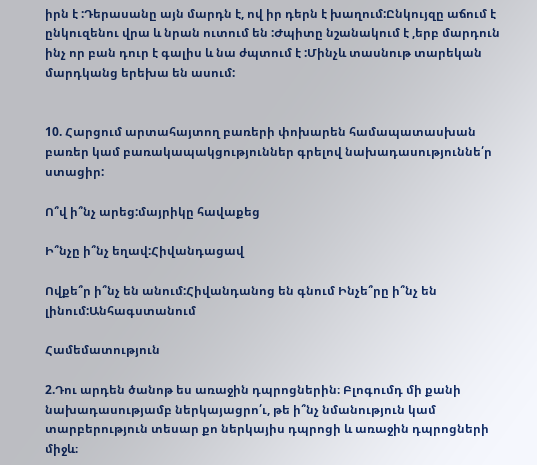իրն է :Դերասանը այն մարդն է, ով իր դերն է խաղում:Ընկույզը աճում է ընկուզենու վրա և նրան ուտում են :Ժպիտը նշանակում է ,երբ մարդուն ինչ որ բան դուր է գալիս և նա ժպտում է :Մինչև տասնութ տարեկան մարդկանց երեխա են ասում:


10. Հարցում արտահայտող բառերի փոխարեն համապատասխան բառեր կամ բառակապակցություններ գրելով նախադասություննե՛ր ստացիր:

Ո՞վ ի՞նչ արեց:մայրիկը հավաքեց

Ի՞նչը ի՞նչ եղավ:Հիվանդացավ

Ովքե՞ր ի՞նչ են անում:Հիվանդանոց են գնում Ինչե՞րը ի՞նչ են լինում:Անհագստանում

Համեմատություն

2.Դու արդեն ծանոթ ես առաջին դպրոցներին։ Բլոգումդ մի քանի նախադասությամբ ներկայացրո՛ւ, թե ի՞նչ նմանություն կամ տարբերություն տեսար քո ներկայիս դպրոցի և առաջին դպրոցների միջև։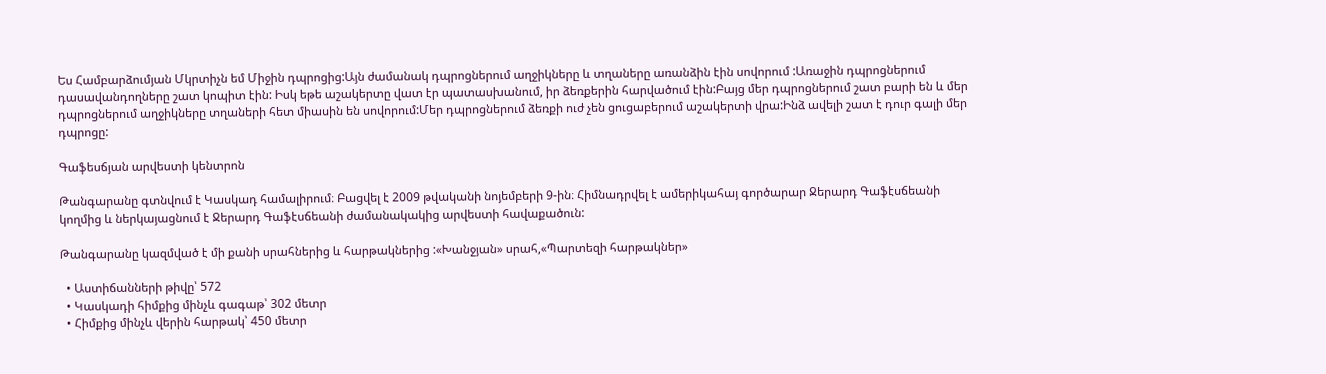Ես Համբարձումյան Մկրտիչն եմ Միջին դպրոցից:Այն ժամանակ դպրոցներում աղջիկները և տղաները առանձին էին սովորում :Առաջին դպրոցներում դասավանդողները շատ կոպիտ էին: Իսկ եթե աշակերտը վատ էր պատասխանում, իր ձեռքերին հարվածում էին:Բայց մեր դպրոցներում շատ բարի են և մեր դպրոցներում աղջիկները տղաների հետ միասին են սովորում:Մեր դպրոցներում ձեռքի ուժ չեն ցուցաբերում աշակերտի վրա:Ինձ ավելի շատ է դուր գալի մեր դպրոցը:

Գաֆեսճյան արվեստի կենտրոն

Թանգարանը գտնվում է Կասկադ համալիրում։ Բացվել է 2009 թվականի նոյեմբերի 9-ին։ Հիմնադրվել է ամերիկահայ գործարար Ջերարդ Գաֆէսճեանի կողմից և ներկայացնում է Ջերարդ Գաֆէսճեանի ժամանակակից արվեստի հավաքածուն:

Թանգարանը կազմված է մի քանի սրահներից և հարթակներից :«Խանջյան» սրահ,«Պարտեզի հարթակներ»

  • Աստիճանների թիվը՝ 572
  • Կասկադի հիմքից մինչև գագաթ՝ 302 մետր
  • Հիմքից մինչև վերին հարթակ՝ 450 մետր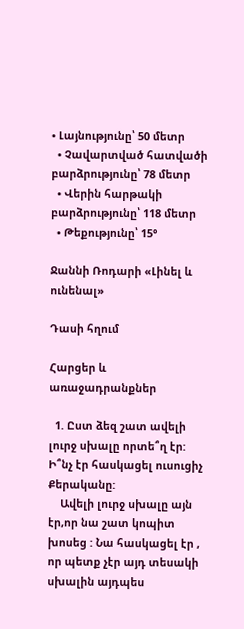• Լայնությունը՝ 50 մետր
  • Չավարտված հատվածի բարձրությունը՝ 78 մետր
  • Վերին հարթակի բարձրությունը՝ 118 մետր
  • Թեքությունը՝ 15°

Ջաննի Ռոդարի «Լինել և ունենալ»

Դասի հղում

Հարցեր և առաջադրանքներ

  1. Ըստ ձեզ շատ ավելի լուրջ սխալը որտե՞ղ էր: Ի՞նչ էր հասկացել ուսուցիչ Քերականը:
    Ավելի լուրջ սխալը այն էր,որ նա շատ կոպիտ խոսեց : Նա հասկացել էր , որ պետք չէր այդ տեսակի սխալին այդպես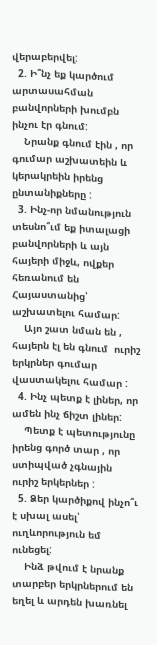վերաբերվել:
  2. Ի՞նչ եք կարծում արտասահման բանվորների խումբն ինչու էր գնում:
    Նրանք գնում էին , որ գումար աշխատեին և կերակրեին իրենց ընտանիքները :
  3. Ինչ-որ նմանություն տեսնո՞ւմ եք իտալացի բանվորների և այն հայերի միջև, ովքեր հեռանում են Հայաստանից՝ աշխատելու համար:
    Այո շատ նման են , հայերն էլ են գնում  ուրիշ երկրներ գումար վաստակելու համար :
  4. Ինչ պետք է լիներ, որ ամեն ինչ ճիշտ լիներ:
    Պետք է պետությունը իրենց գործ տար , որ ստիպված չգնային  ուրիշ երկերներ :
  5. Ձեր կարծիքով ինչո՞ւ է սխալ ասել՝ ուղևորություն եմ ունեցել:
    Ինձ թվում է նրանք տարբեր երկրներում են եղել և արդեն խառնել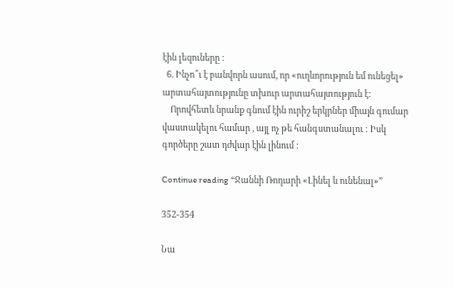էին լեզուները :
  6. Ինչո՞ւ է բանվորն ասում, որ «ուղևորություն եմ ունեցել» արտահայտությունը տխուր արտահայտություն է:
    Որովհետև նրանք գնում էին ուրիշ երկրներ միայն գումար վաստակելու համար , այլ ոչ թե հանգստանալու : Իսկ գործերը շատ դժվար էին լինում :

Continue reading “Ջաննի Ռոդարի «Լինել և ունենալ»”

352-354

Նա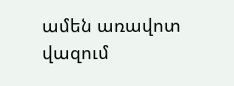ամեն առավոտ վազում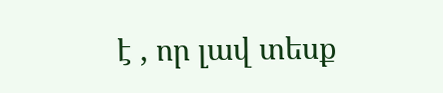է , որ լավ տեսք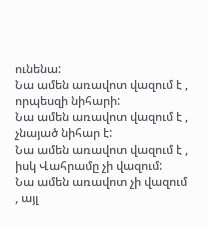ունենա:
Նա ամեն առավոտ վազում է , որպեսզի նիհարի:
Նա ամեն առավոտ վազում է , չնայած նիհար է:
Նա ամեն առավոտ վազում է , իսկ Վահրամը չի վազում:
Նա ամեն առավոտ չի վազում  , այլ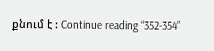քնում է : Continue reading “352-354”